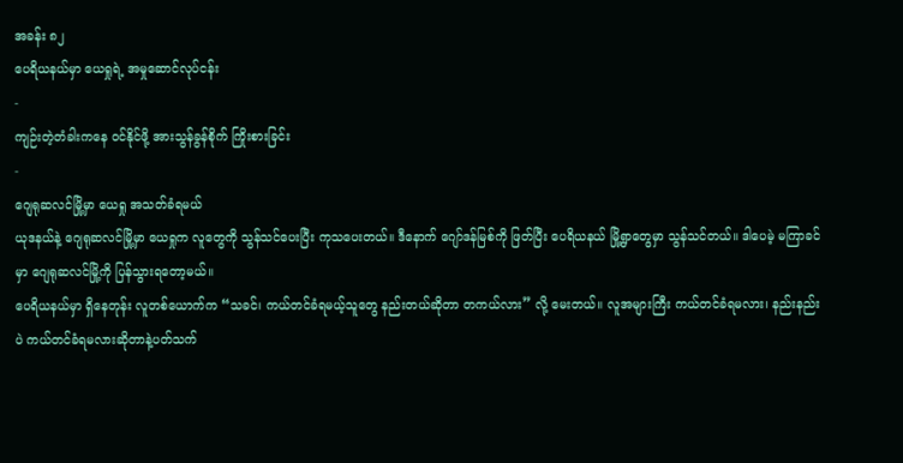အခန်း ၈၂
ပေရိယနယ်မှာ ယေရှုရဲ့ အမှုဆောင်လုပ်ငန်း
-
ကျဉ်းတဲ့တံခါးကနေ ဝင်နိုင်ဖို့ အားသွန်ခွန်စိုက် ကြိုးစားခြင်း
-
ဂျေရုဆလင်မြို့မှာ ယေရှု အသတ်ခံရမယ်
ယုဒနယ်နဲ့ ဂျေရုဆလင်မြို့မှာ ယေရှုက လူတွေကို သွန်သင်ပေးပြီး ကုသပေးတယ်။ ဒီနောက် ဂျော်ဒန်မြစ်ကို ဖြတ်ပြီး ပေရိယနယ် မြို့ရွာတွေမှာ သွန်သင်တယ်။ ဒါပေမဲ့ မကြာခင်မှာ ဂျေရုဆလင်မြို့ကို ပြန်သွားရတော့မယ်။
ပေရိယနယ်မှာ ရှိနေတုန်း လူတစ်ယောက်က “သခင်၊ ကယ်တင်ခံရမယ့်သူတွေ နည်းတယ်ဆိုတာ တကယ်လား” လို့ မေးတယ်။ လူအများကြီး ကယ်တင်ခံရမလား၊ နည်းနည်းပဲ ကယ်တင်ခံရမလားဆိုတာနဲ့ပတ်သက်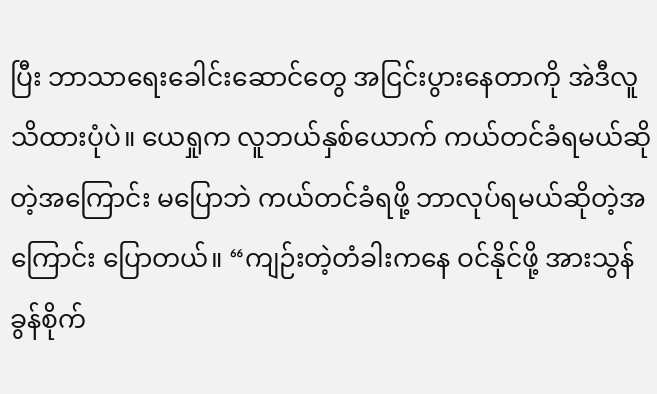ပြီး ဘာသာရေးခေါင်းဆောင်တွေ အငြင်းပွားနေတာကို အဲဒီလူ သိထားပုံပဲ။ ယေရှုက လူဘယ်နှစ်ယောက် ကယ်တင်ခံရမယ်ဆိုတဲ့အကြောင်း မပြောဘဲ ကယ်တင်ခံရဖို့ ဘာလုပ်ရမယ်ဆိုတဲ့အကြောင်း ပြောတယ်။ “ကျဉ်းတဲ့တံခါးကနေ ဝင်နိုင်ဖို့ အားသွန်ခွန်စိုက်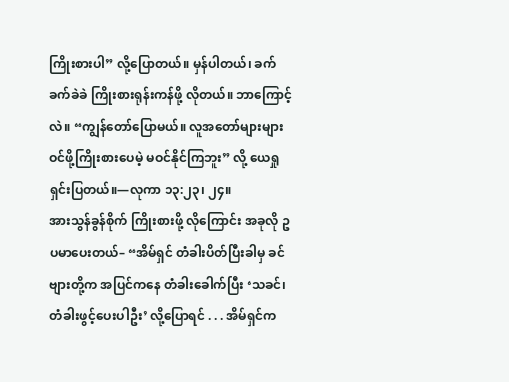ကြိုးစားပါ” လို့ပြောတယ်။ မှန်ပါတယ်၊ ခက်ခက်ခဲခဲ ကြိုးစားရုန်းကန်ဖို့ လိုတယ်။ ဘာကြောင့်လဲ။ “ကျွန်တော်ပြောမယ်။ လူအတော်များများ ဝင်ဖို့ကြိုးစားပေမဲ့ မဝင်နိုင်ကြဘူး” လို့ ယေရှု ရှင်းပြတယ်။—လုကာ ၁၃:၂၃၊ ၂၄။
အားသွန်ခွန်စိုက် ကြိုးစားဖို့ လိုကြောင်း အခုလို ဥပမာပေးတယ်– “အိမ်ရှင် တံခါးပိတ်ပြီးခါမှ ခင်ဗျားတို့က အပြင်ကနေ တံခါးခေါက်ပြီး ‘သခင်၊ တံခါးဖွင့်ပေးပါဦး’ လို့ပြောရင် . . . အိမ်ရှင်က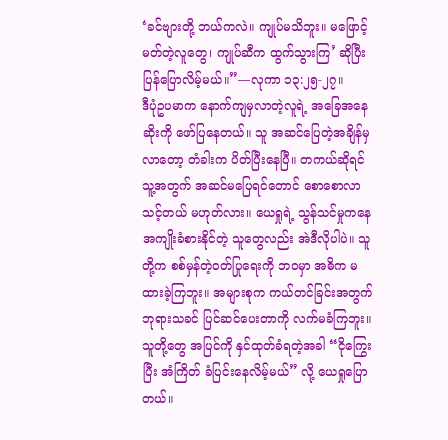‘ခင်ဗျားတို့ ဘယ်ကလဲ။ ကျုပ်မသိဘူး။ မဖြောင့်မတ်တဲ့လူတွေ၊ ကျုပ်ဆီက ထွက်သွားကြ’ ဆိုပြီး ပြန်ပြောလိမ့်မယ်။”—လုကာ ၁၃:၂၅-၂၇။
ဒီပုံဥပမာက နောက်ကျမှလာတဲ့လူရဲ့ အခြေအနေဆိုးကို ဖော်ပြနေတယ်။ သူ အဆင်ပြေတဲ့အချိန်မှ လာတော့ တံခါးက ပိတ်ပြီးနေပြီ။ တကယ်ဆိုရင် သူ့အတွက် အဆင်မပြေရင်တောင် စောစောလာသင့်တယ် မဟုတ်လား။ ယေရှုရဲ့ သွန်သင်မှုကနေ အကျိုးခံစားနိုင်တဲ့ သူတွေလည်း အဲဒီလိုပါပဲ။ သူတို့က စစ်မှန်တဲ့ဝတ်ပြုရေးကို ဘဝမှာ အဓိက မထားခဲ့ကြဘူး။ အများစုက ကယ်တင်ခြင်းအတွက် ဘုရားသခင် ပြင်ဆင်ပေးတာကို လက်မခံကြဘူး။ သူတို့တွေ အပြင်ကို နှင်ထုတ်ခံရတဲ့အခါ “ငိုကြွေးပြီး အံကြိတ် ခံပြင်းနေလိမ့်မယ်” လို့ ယေရှုပြောတယ်။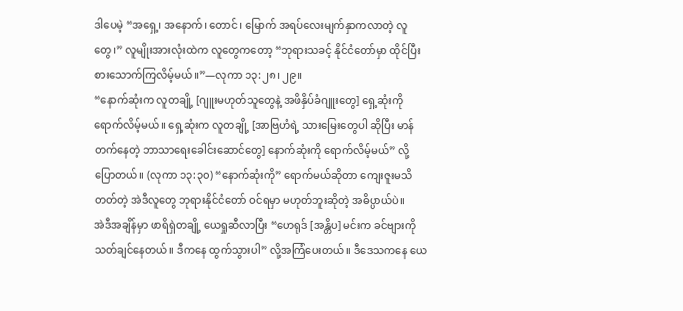ဒါပေမဲ့ “အရှေ့၊ အနောက်၊ တောင်၊ မြောက် အရပ်လေးမျက်နှာကလာတဲ့ လူတွေ၊” လူမျိုးအားလုံးထဲက လူတွေကတော့ “ဘုရားသခင့် နိုင်ငံတော်မှာ ထိုင်ပြီး စားသောက်ကြလိမ့်မယ်။”—လုကာ ၁၃:၂၈၊ ၂၉။
“နောက်ဆုံးက လူတချို့ [ဂျူးမဟုတ်သူတွေနဲ့ အဖိနှိပ်ခံဂျူးတွေ] ရှေ့ဆုံးကို ရောက်လိမ့်မယ်။ ရှေ့ဆုံးက လူတချို့ [အာဗြဟံရဲ့ သားမြေးတွေပါ ဆိုပြီး မာန်တက်နေတဲ့ ဘာသာရေးခေါင်းဆောင်တွေ] နောက်ဆုံးကို ရောက်လိမ့်မယ်” လို့ပြောတယ်။ (လုကာ ၁၃:၃၀) “နောက်ဆုံးကို” ရောက်မယ်ဆိုတာ ကျေးဇူးမသိတတ်တဲ့ အဲဒီလူတွေ ဘုရားနိုင်ငံတော် ဝင်ရမှာ မဟုတ်ဘူးဆိုတဲ့ အဓိပ္ပာယ်ပဲ။
အဲဒီအချိန်မှာ ဖာရိရှဲတချို့ ယေရှုဆီလာပြီး “ဟေရုဒ် [အန္တိပ] မင်းက ခင်ဗျားကို သတ်ချင်နေတယ်။ ဒီကနေ ထွက်သွားပါ” လို့အကြံပေးတယ်။ ဒီဒေသကနေ ယေ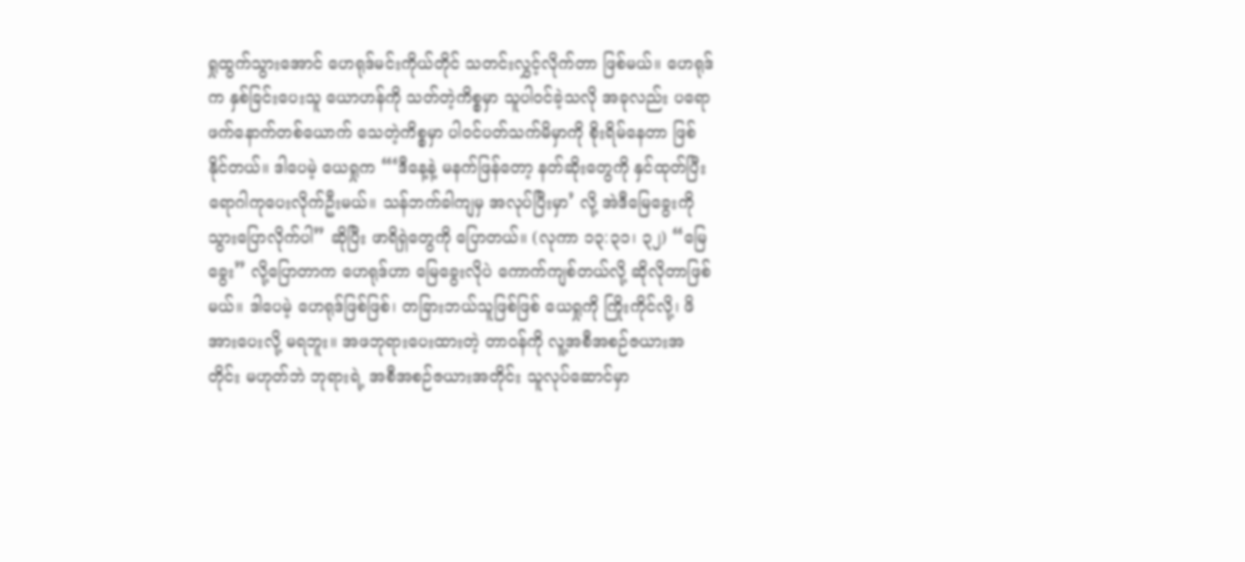ရှုထွက်သွားအောင် ဟေရုဒ်မင်းကိုယ်တိုင် သတင်းလွှင့်လိုက်တာ ဖြစ်မယ်။ ဟေရုဒ်က နှစ်ခြင်းပေးသူ ယောဟန်ကို သတ်တဲ့ကိစ္စမှာ သူပါဝင်ခဲ့သလို အခုလည်း ပရောဖက်နောက်တစ်ယောက် သေတဲ့ကိစ္စမှာ ပါဝင်ပတ်သက်မိမှာကို စိုးရိမ်နေတာ ဖြစ်နိုင်တယ်။ ဒါပေမဲ့ ယေရှုက “‘ဒီနေ့နဲ့ မနက်ဖြန်တော့ နတ်ဆိုးတွေကို နှင်ထုတ်ပြီး ရောဂါကုပေးလိုက်ဦးမယ်။ သန်ဘက်ခါကျမှ အလုပ်ပြီးမှာ’ လို့ အဲဒီမြေခွေးကို သွားပြောလိုက်ပါ” ဆိုပြီး ဖာရိရှဲတွေကို ပြောတယ်။ (လုကာ ၁၃:၃၁၊ ၃၂) “မြေခွေး” လို့ပြောတာက ဟေရုဒ်ဟာ မြေခွေးလိုပဲ ကောက်ကျစ်တယ်လို့ ဆိုလိုတာဖြစ်မယ်။ ဒါပေမဲ့ ဟေရုဒ်ဖြစ်ဖြစ်၊ တခြားဘယ်သူဖြစ်ဖြစ် ယေရှုကို ကြိုးကိုင်လို့၊ ဖိအားပေးလို့ မရဘူး။ အဖဘုရားပေးထားတဲ့ တာဝန်ကို လူ့အစီအစဉ်ဇယားအတိုင်း မဟုတ်ဘဲ ဘုရားရဲ့ အစီအစဉ်ဇယားအတိုင်း သူလုပ်ဆောင်မှာ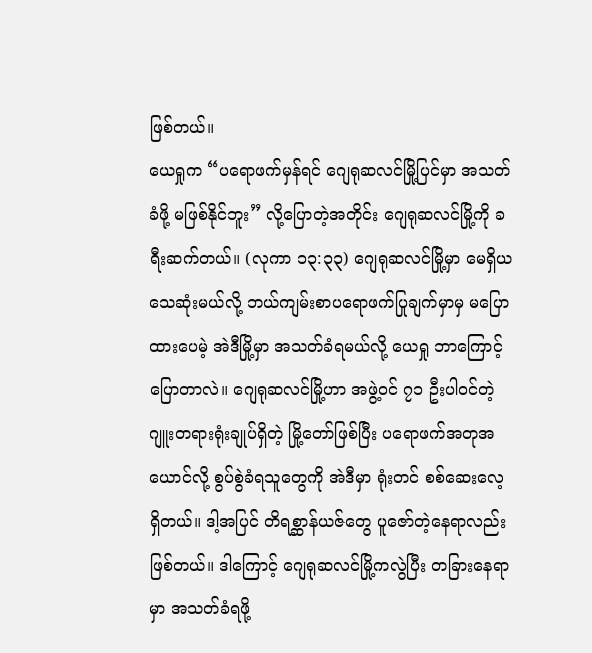ဖြစ်တယ်။
ယေရှုက “ပရောဖက်မှန်ရင် ဂျေရုဆလင်မြို့ပြင်မှာ အသတ်ခံဖို့ မဖြစ်နိုင်ဘူး” လို့ပြောတဲ့အတိုင်း ဂျေရုဆလင်မြို့ကို ခရီးဆက်တယ်။ (လုကာ ၁၃:၃၃) ဂျေရုဆလင်မြို့မှာ မေရှိယ သေဆုံးမယ်လို့ ဘယ်ကျမ်းစာပရောဖက်ပြုချက်မှာမှ မပြောထားပေမဲ့ အဲဒီမြို့မှာ အသတ်ခံရမယ်လို့ ယေရှု ဘာကြောင့် ပြောတာလဲ။ ဂျေရုဆလင်မြို့ဟာ အဖွဲ့ဝင် ၇၁ ဦးပါဝင်တဲ့ ဂျူးတရားရုံးချုပ်ရှိတဲ့ မြို့တော်ဖြစ်ပြီး ပရောဖက်အတုအယောင်လို့ စွပ်စွဲခံရသူတွေကို အဲဒီမှာ ရုံးတင် စစ်ဆေးလေ့ရှိတယ်။ ဒါ့အပြင် တိရစ္ဆာန်ယဇ်တွေ ပူဇော်တဲ့နေရာလည်းဖြစ်တယ်။ ဒါကြောင့် ဂျေရုဆလင်မြို့ကလွဲပြီး တခြားနေရာမှာ အသတ်ခံရဖို့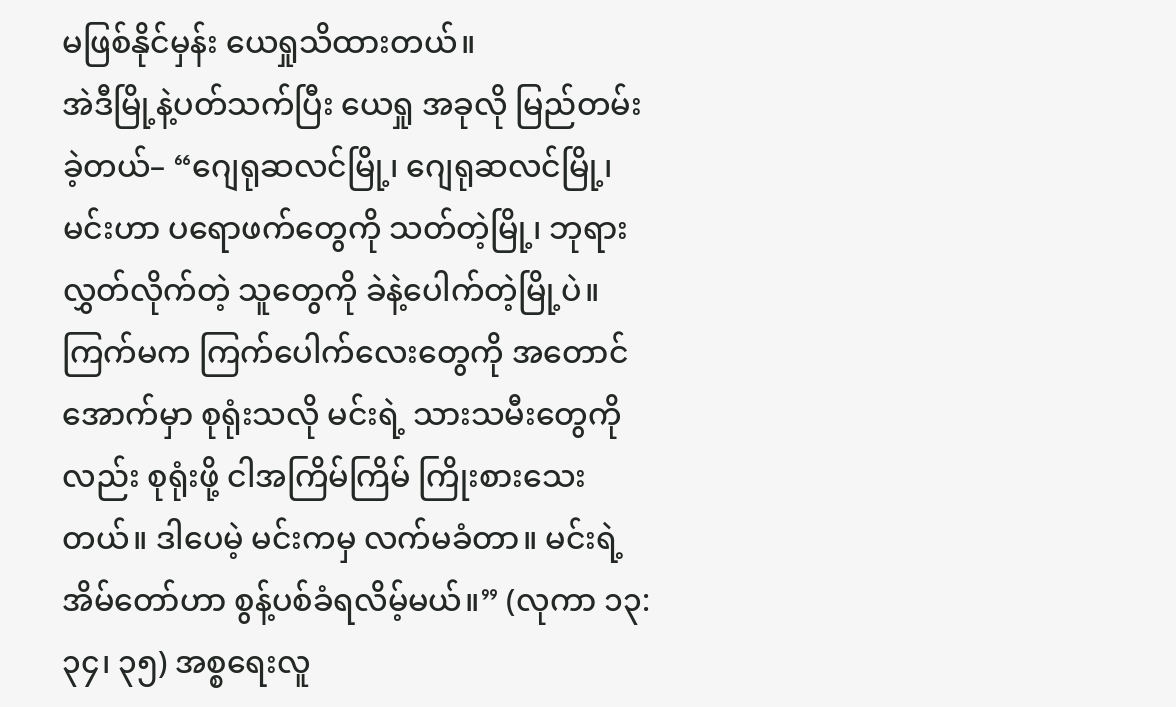မဖြစ်နိုင်မှန်း ယေရှုသိထားတယ်။
အဲဒီမြို့နဲ့ပတ်သက်ပြီး ယေရှု အခုလို မြည်တမ်းခဲ့တယ်– “ဂျေရုဆလင်မြို့၊ ဂျေရုဆလင်မြို့၊ မင်းဟာ ပရောဖက်တွေကို သတ်တဲ့မြို့၊ ဘုရား လွှတ်လိုက်တဲ့ သူတွေကို ခဲနဲ့ပေါက်တဲ့မြို့ပဲ။ ကြက်မက ကြက်ပေါက်လေးတွေကို အတောင်အောက်မှာ စုရုံးသလို မင်းရဲ့ သားသမီးတွေကိုလည်း စုရုံးဖို့ ငါအကြိမ်ကြိမ် ကြိုးစားသေးတယ်။ ဒါပေမဲ့ မင်းကမှ လက်မခံတာ။ မင်းရဲ့အိမ်တော်ဟာ စွန့်ပစ်ခံရလိမ့်မယ်။” (လုကာ ၁၃:၃၄၊ ၃၅) အစ္စရေးလူ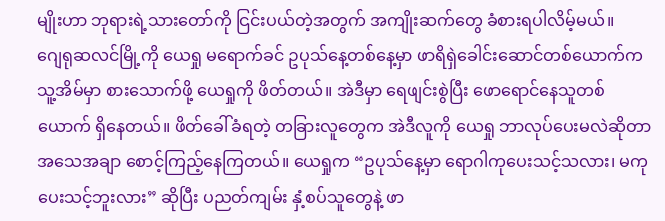မျိုးဟာ ဘုရားရဲ့သားတော်ကို ငြင်းပယ်တဲ့အတွက် အကျိုးဆက်တွေ ခံစားရပါလိမ့်မယ်။
ဂျေရုဆလင်မြို့ကို ယေရှု မရောက်ခင် ဥပုသ်နေ့တစ်နေ့မှာ ဖာရိရှဲခေါင်းဆောင်တစ်ယောက်က သူ့အိမ်မှာ စားသောက်ဖို့ ယေရှုကို ဖိတ်တယ်။ အဲဒီမှာ ရေဖျင်းစွဲပြီး ဖောရောင်နေသူတစ်ယောက် ရှိနေတယ်။ ဖိတ်ခေါ်ခံရတဲ့ တခြားလူတွေက အဲဒီလူကို ယေရှု ဘာလုပ်ပေးမလဲဆိုတာ အသေအချာ စောင့်ကြည့်နေကြတယ်။ ယေရှုက “ဥပုသ်နေ့မှာ ရောဂါကုပေးသင့်သလား၊ မကုပေးသင့်ဘူးလား” ဆိုပြီး ပညတ်ကျမ်း နှံ့စပ်သူတွေနဲ့ ဖာ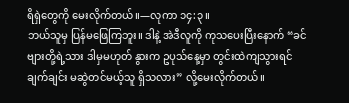ရိရှဲတွေကို မေးလိုက်တယ်။—လုကာ ၁၄:၃။
ဘယ်သူမှ ပြန်မဖြေကြဘူး။ ဒါနဲ့ အဲဒီလူကို ကုသပေးပြီးနောက် “ခင်ဗျားတို့ရဲ့သား ဒါမှမဟုတ် နွားက ဥပုသ်နေ့မှာ တွင်းထဲကျသွားရင် ချက်ချင်း မဆွဲတင်မယ့်သူ ရှိသလား” လို့မေးလိုက်တယ်။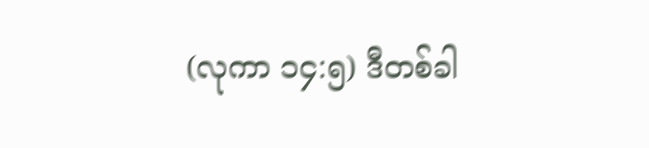(လုကာ ၁၄:၅) ဒီတစ်ခါ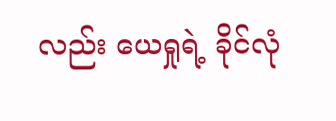လည်း ယေရှုရဲ့ ခိုင်လုံ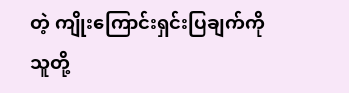တဲ့ ကျိုးကြောင်းရှင်းပြချက်ကို သူတို့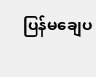ပြန်မချေပ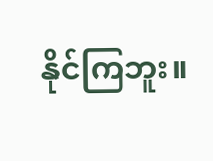နိုင်ကြဘူး။